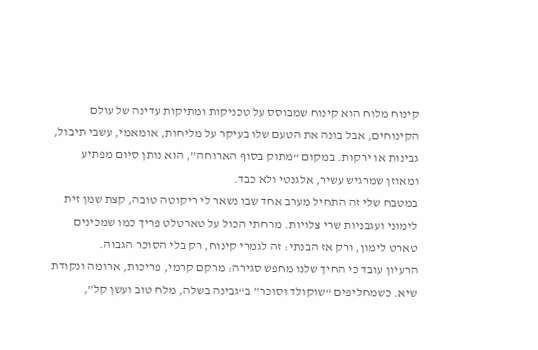קינוח מלוח הוא קינוח שמבוסס על טכניקות ומתיקות עדינה של עולם הקינוחים, אבל בונה את הטעם שלו בעיקר על מליחות, אומאמי, עשבי תיבול, גבינות או ירקות. במקום “מתוק בסוף הארוחה”, הוא נותן סיום מפתיע ומאוזן שמרגיש עשיר, אלגנטי ולא כבד.
במטבח שלי זה התחיל מערב אחד שבו נשאר לי ריקוטה טובה, קצת שמן זית לימוני ועגבניות שרי צלויות. מרחתי הכול על טארטלט פריך כמו שמכינים טארט לימון, ורק אז הבנתי: זה לגמרי קינוח, רק בלי הסוכר הגבוה.
הרעיון עובד כי החיך שלנו מחפש סגירה: מרקם קרמי, פריכות, ארומה ונקודת שיא. כשמחליפים “שוקולד וסוכר” ב“גבינה בשלה, מלח טוב ועשן קל”,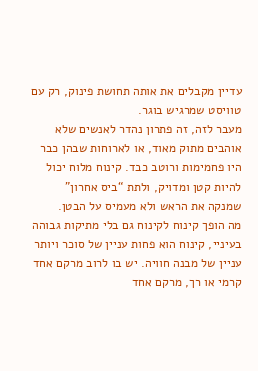עדיין מקבלים את אותה תחושת פינוק, רק עם טוויסט שמרגיש בוגר.
מעבר לזה, זה פתרון נהדר לאנשים שלא אוהבים מתוק מאוד, או לארוחות שבהן כבר היו פחמימות ורוטב כבד. קינוח מלוח יכול להיות קטן ומדויק, ולתת “ביס אחרון” שמנקה את הראש ולא מעמיס על הבטן.
מה הופך קינוח לקינוח גם בלי מתיקות גבוהה
בעיניי, קינוח הוא פחות עניין של סוכר ויותר עניין של מבנה חוויה. יש בו לרוב מרקם אחד קרמי או רך, מרקם אחד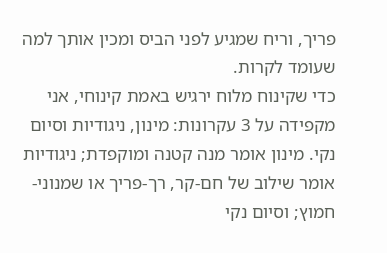פריך, וריח שמגיע לפני הביס ומכין אותך למה שעומד לקרות.
כדי שקינוח מלוח ירגיש באמת קינוחי, אני מקפידה על 3 עקרונות: מינון, ניגודיות וסיום נקי. מינון אומר מנה קטנה ומוקפדת; ניגודיות אומר שילוב של חם-קר, רך-פריך או שמנוני-חמוץ; וסיום נקי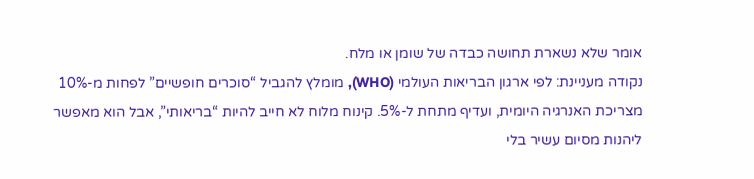אומר שלא נשארת תחושה כבדה של שומן או מלח.
נקודה מעניינת: לפי ארגון הבריאות העולמי (WHO), מומלץ להגביל “סוכרים חופשיים” לפחות מ-10% מצריכת האנרגיה היומית, ועדיף מתחת ל-5%. קינוח מלוח לא חייב להיות “בריאותי”, אבל הוא מאפשר ליהנות מסיום עשיר בלי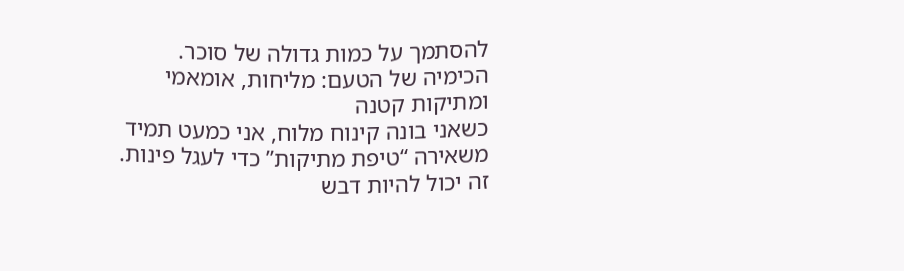להסתמך על כמות גדולה של סוכר.
הכימיה של הטעם: מליחות, אומאמי ומתיקות קטנה
כשאני בונה קינוח מלוח, אני כמעט תמיד משאירה “טיפת מתיקות” כדי לעגל פינות. זה יכול להיות דבש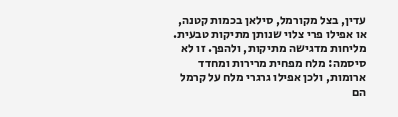עדין, בצל מקורמל, סילאן בכמות קטנה, או אפילו פרי צלוי שנותן מתיקות טבעית.
מליחות מדגישה מתיקות, ולהפך. זו לא סיסמה: מלח מפחית מרירות ומחדד ארומות, ולכן אפילו גרגרי מלח על קרמל הם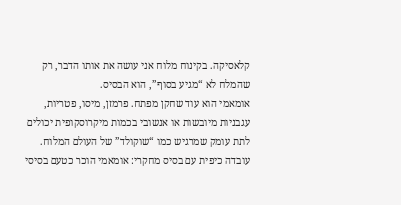קלאסיקה. בקינוח מלוח אני עושה את אותו הדבר, רק שהמלח לא “מגיע בסוף”, הוא הבסיס.
אומאמי הוא עוד שחקן מפתח. פרמזן, מיסו, פטריות, עגבניות מיובשות או אנשובי בכמות מיקרוסקופית יכולים לתת עומק שמרגיש כמו “שוקולד” של העולם המלוח.
עובדה כיפית עם בסיס מחקרי: אומאמי הוכר כטעם בסיסי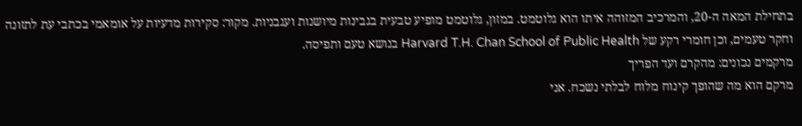בתחילת המאה ה-20, והמרכיב המזוהה איתו הוא גלוטמט. במזון, גלוטמט מופיע טבעית בגבינות מיושנות ועגבניות. מקור: סקירות מדעיות על אומאמי בכתבי עת לתזונה וחקר טעמים, וכן חומרי רקע של Harvard T.H. Chan School of Public Health בנושא טעם ותפיסה.
מרקמים נכונים: מהקרם ועד הפריך
מרקם הוא מה שהופך קינוח מלוח לבלתי נשכח. אני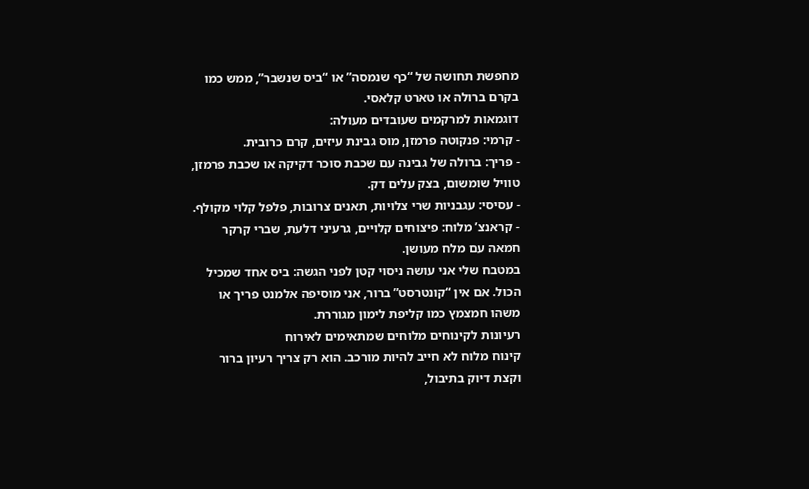מחפשת תחושה של “כף שנמסה” או “ביס שנשבר”, ממש כמו בקרם ברולה או טארט קלאסי.
דוגמאות למרקמים שעובדים מעולה:
- קרמי: פנקוטה פרמזן, מוס גבינת עיזים, קרם כרובית.
- פריך: ברולה של גבינה עם שכבת סוכר דקיקה או שכבת פרמזן, טוויל שומשום, בצק עלים דק.
- עסיסי: עגבניות שרי צלויות, תאנים צרובות, פלפל קלוי מקולף.
- קראנצ’ מלוח: פיצוחים קלויים, גרעיני דלעת, שברי קרקר חמאה עם מלח מעושן.
במטבח שלי אני עושה ניסוי קטן לפני הגשה: ביס אחד שמכיל הכול. אם אין “קונטרסט” ברור, אני מוסיפה אלמנט פריך או משהו חמצמץ כמו קליפת לימון מגוררת.
רעיונות לקינוחים מלוחים שמתאימים לאירוח
קינוח מלוח לא חייב להיות מורכב. הוא רק צריך רעיון ברור וקצת דיוק בתיבול,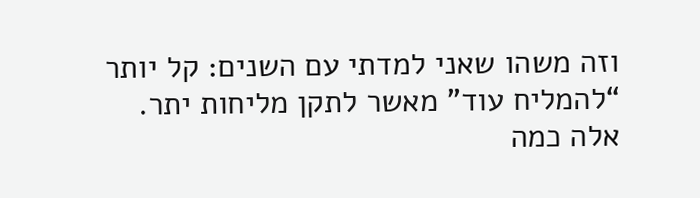וזה משהו שאני למדתי עם השנים: קל יותר “להמליח עוד” מאשר לתקן מליחות יתר.
אלה כמה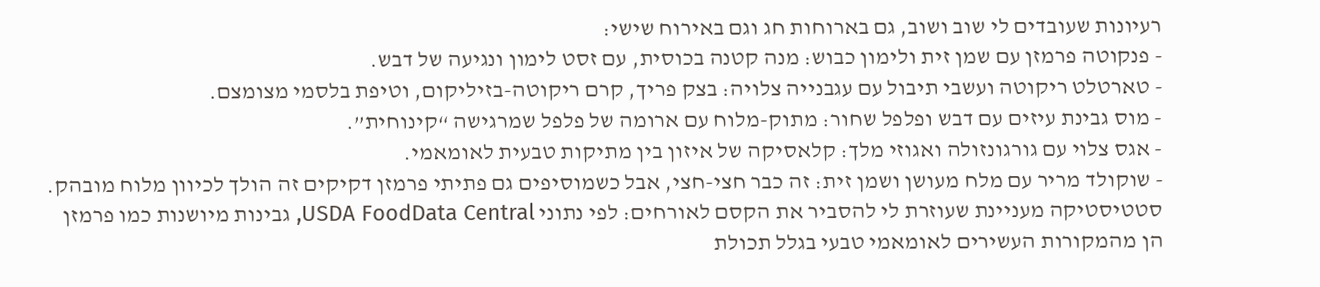רעיונות שעובדים לי שוב ושוב, גם בארוחות חג וגם באירוח שישי:
- פנקוטה פרמזן עם שמן זית ולימון כבוש: מנה קטנה בכוסית, עם זסט לימון ונגיעה של דבש.
- טארטלט ריקוטה ועשבי תיבול עם עגבנייה צלויה: בצק פריך, קרם ריקוטה-בזיליקום, וטיפת בלסמי מצומצם.
- מוס גבינת עיזים עם דבש ופלפל שחור: מתוק-מלוח עם ארומה של פלפל שמרגישה “קינוחית”.
- אגס צלוי עם גורגונזולה ואגוזי מלך: קלאסיקה של איזון בין מתיקות טבעית לאומאמי.
- שוקולד מריר עם מלח מעושן ושמן זית: זה כבר חצי-חצי, אבל כשמוסיפים גם פתיתי פרמזן דקיקים זה הולך לכיוון מלוח מובהק.
סטטיסטיקה מעניינת שעוזרת לי להסביר את הקסם לאורחים: לפי נתוני USDA FoodData Central, גבינות מיושנות כמו פרמזן הן מהמקורות העשירים לאומאמי טבעי בגלל תכולת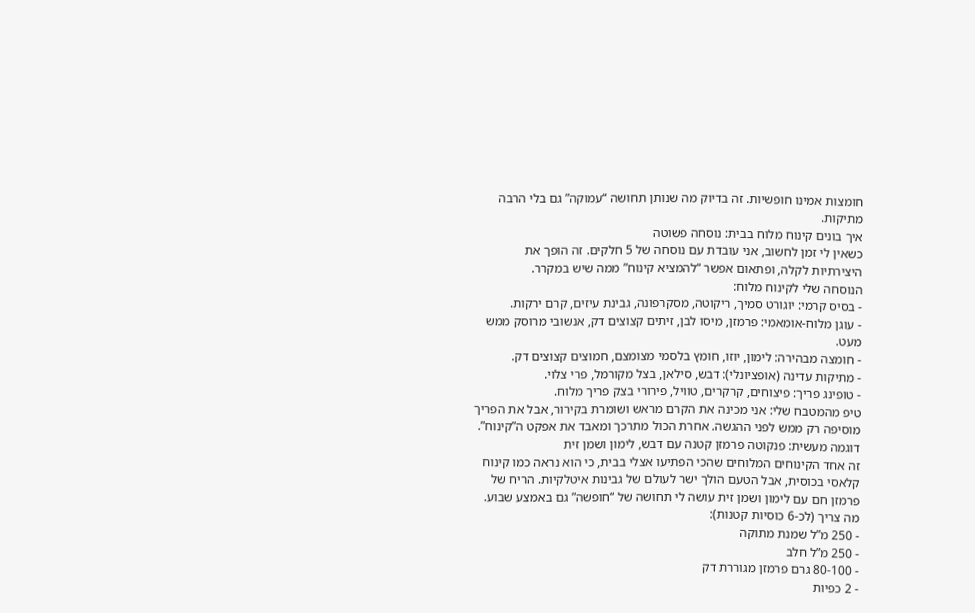חומצות אמינו חופשיות. זה בדיוק מה שנותן תחושה “עמוקה” גם בלי הרבה מתיקות.
איך בונים קינוח מלוח בבית: נוסחה פשוטה
כשאין לי זמן לחשוב, אני עובדת עם נוסחה של 5 חלקים. זה הופך את היצירתיות לקלה, ופתאום אפשר “להמציא קינוח” ממה שיש במקרר.
הנוסחה שלי לקינוח מלוח:
- בסיס קרמי: יוגורט סמיך, ריקוטה, מסקרפונה, גבינת עיזים, קרם ירקות.
- עוגן מלוח-אומאמי: פרמזן, מיסו לבן, זיתים קצוצים דק, אנשובי מרוסק ממש מעט.
- חומצה מבהירה: לימון, יוזו, חומץ בלסמי מצומצם, חמוצים קצוצים דק.
- מתיקות עדינה (אופציונלי): דבש, סילאן, בצל מקורמל, פרי צלוי.
- טופינג פריך: פיצוחים, קרקרים, טוויל, פירורי בצק פריך מלוח.
טיפ מהמטבח שלי: אני מכינה את הקרם מראש ושומרת בקירור, אבל את הפריך מוסיפה רק ממש לפני ההגשה. אחרת הכול מתרכך ומאבד את אפקט ה”קינוח”.
דוגמה מעשית: פנקוטה פרמזן קטנה עם דבש, לימון ושמן זית
זה אחד הקינוחים המלוחים שהכי הפתיעו אצלי בבית, כי הוא נראה כמו קינוח קלאסי בכוסית, אבל הטעם הולך ישר לעולם של גבינות איטלקיות. הריח של פרמזן חם עם לימון ושמן זית עושה לי תחושה של “חופשה” גם באמצע שבוע.
מה צריך (לכ-6 כוסיות קטנות):
- 250 מ”ל שמנת מתוקה
- 250 מ”ל חלב
- 80-100 גרם פרמזן מגוררת דק
- 2 כפיות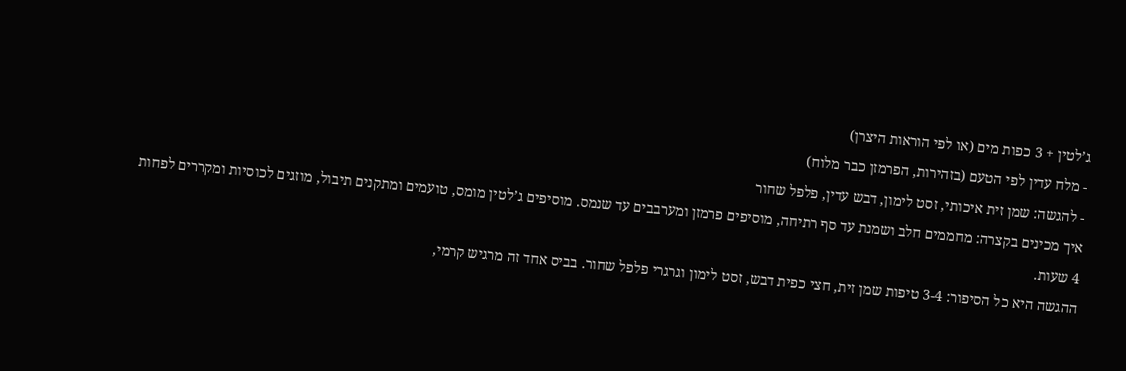ג’לטין + 3 כפות מים (או לפי הוראות היצרן)
- מלח עדין לפי הטעם (בזהירות, הפרמזן כבר מלוח)
- להגשה: שמן זית איכותי, זסט לימון, דבש עדין, פלפל שחור
איך מכינים בקצרה: מחממים חלב ושמנת עד סף רתיחה, מוסיפים פרמזן ומערבבים עד שנמס. מוסיפים ג’לטין מומס, טועמים ומתקנים תיבול, מוזגים לכוסיות ומקררים לפחות 4 שעות.
ההגשה היא כל הסיפור: 3-4 טיפות שמן זית, חצי כפית דבש, זסט לימון וגרגרי פלפל שחור. בביס אחד זה מרגיש קרמי,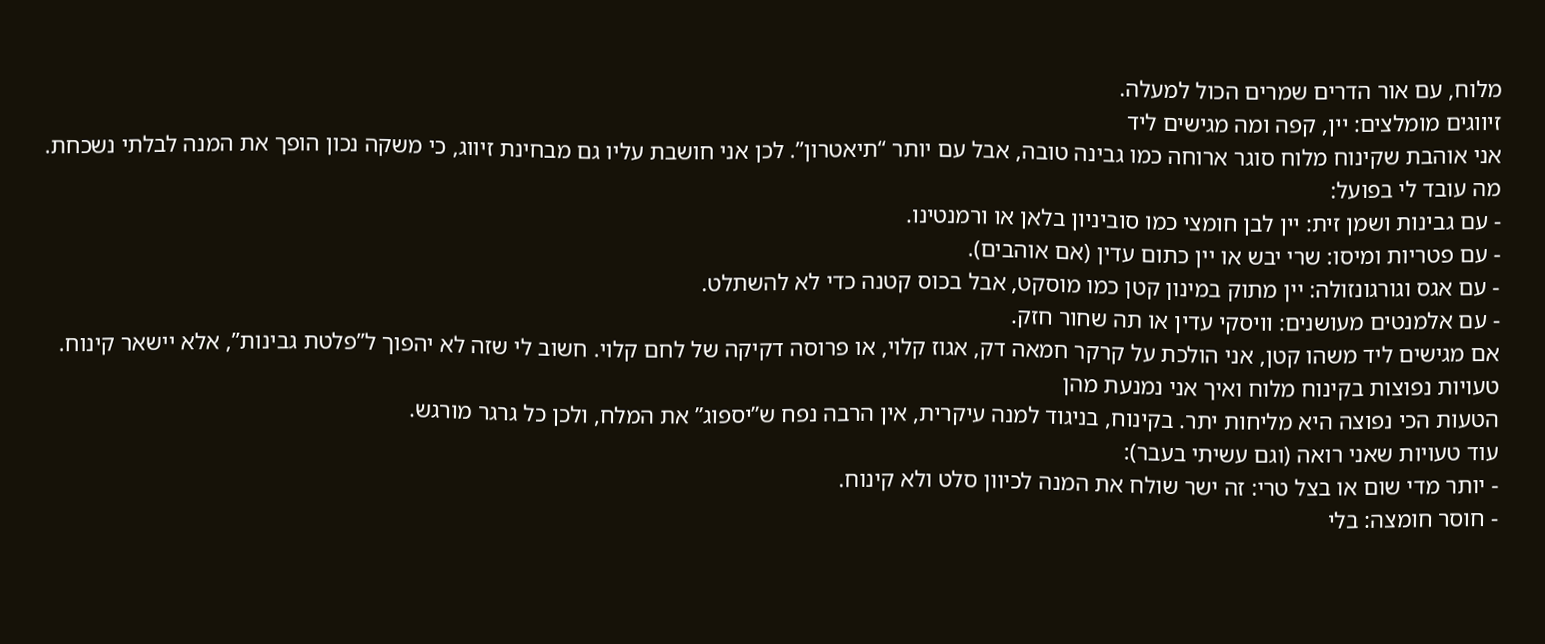מלוח, עם אור הדרים שמרים הכול למעלה.
זיווגים מומלצים: יין, קפה ומה מגישים ליד
אני אוהבת שקינוח מלוח סוגר ארוחה כמו גבינה טובה, אבל עם יותר “תיאטרון”. לכן אני חושבת עליו גם מבחינת זיווג, כי משקה נכון הופך את המנה לבלתי נשכחת.
מה עובד לי בפועל:
- עם גבינות ושמן זית: יין לבן חומצי כמו סוביניון בלאן או ורמנטינו.
- עם פטריות ומיסו: שרי יבש או יין כתום עדין (אם אוהבים).
- עם אגס וגורגונזולה: יין מתוק במינון קטן כמו מוסקט, אבל בכוס קטנה כדי לא להשתלט.
- עם אלמנטים מעושנים: וויסקי עדין או תה שחור חזק.
אם מגישים ליד משהו קטן, אני הולכת על קרקר חמאה דק, אגוז קלוי, או פרוסה דקיקה של לחם קלוי. חשוב לי שזה לא יהפוך ל”פלטת גבינות”, אלא יישאר קינוח.
טעויות נפוצות בקינוח מלוח ואיך אני נמנעת מהן
הטעות הכי נפוצה היא מליחות יתר. בקינוח, בניגוד למנה עיקרית, אין הרבה נפח ש”יספוג” את המלח, ולכן כל גרגר מורגש.
עוד טעויות שאני רואה (וגם עשיתי בעבר):
- יותר מדי שום או בצל טרי: זה ישר שולח את המנה לכיוון סלט ולא קינוח.
- חוסר חומצה: בלי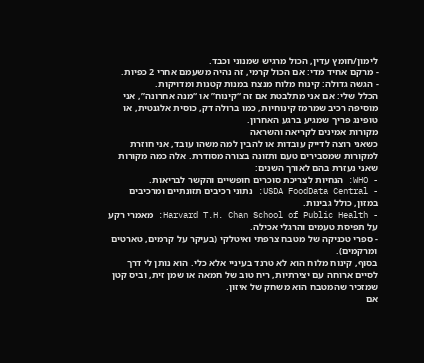לימון/חומץ עדין, הכול מרגיש שמנוני וכבד.
- מרקם אחיד מדי: אם הכול קרמי, זה נהיה משעמם אחרי 2 כפיות.
- הגשה גדולה: קינוח מלוח מנצח במנות קטנות ומדויקות.
הכלל שלי: אם אני מתלבטת אם זה “קינוח” או “מנה אחרונה”, אני מוסיפה רכיב שמרמז קינוחיות, כמו ברולה דק, כוסית אלגנטית, או טופינג פריך שמגיע ברגע האחרון.
מקורות אמינים לקריאה והשראה
כשאני רוצה לדייק עובדות או להבין למה משהו עובד, אני חוזרת למקורות שמסבירים טעם ותזונה בצורה מסודרת. אלה כמה מקורות שאני נעזרת בהם לאורך השנים:
- WHO: הנחיות לצריכת סוכרים חופשיים והקשר לבריאות.
- USDA FoodData Central: נתוני רכיבים תזונתיים ומרכיבים במזון, כולל גבינות.
- Harvard T.H. Chan School of Public Health: מאמרי רקע על תפיסת טעמים והרגלי אכילה.
- ספרי טכניקה של מטבח צרפתי ואיטלקי (בעיקר על קרמים, טארטים ומרקמים).
בסוף, קינוח מלוח הוא לא טרנד בעיניי אלא כלי. הוא נותן לי דרך לסיים ארוחה עם יצירתיות, ריח טוב של חמאה או שמן זית, וביס קטן שמזכיר שהמטבח הוא משחק של איזון.
אם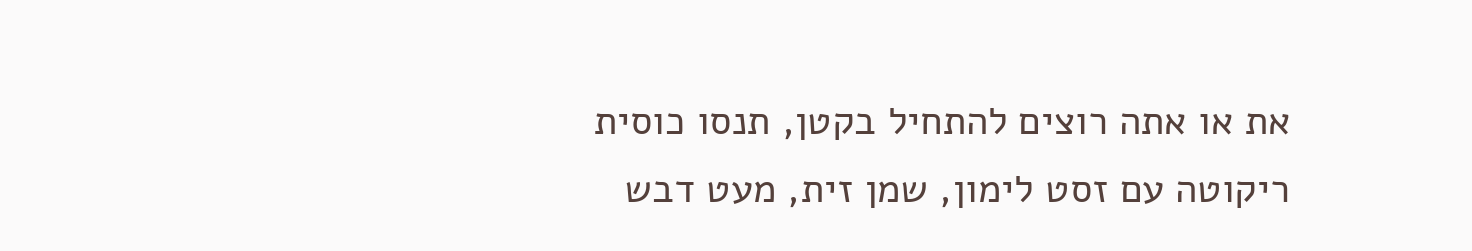את או אתה רוצים להתחיל בקטן, תנסו כוסית ריקוטה עם זסט לימון, שמן זית, מעט דבש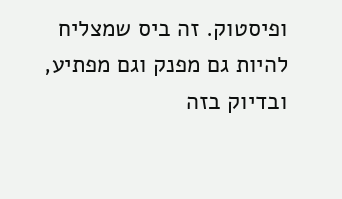ופיסטוק. זה ביס שמצליח להיות גם מפנק וגם מפתיע, ובדיוק בזה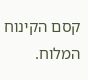קסם הקינוח המלוח.